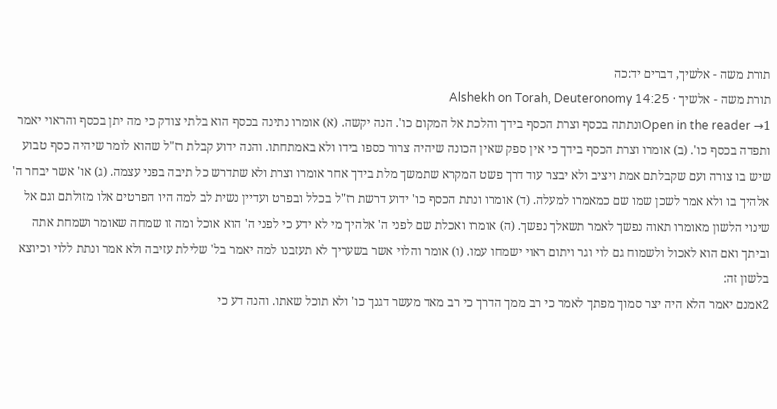תורת משה - אלשיך, דברים יד:כה
תורת משה - אלשיך · Alshekh on Torah, Deuteronomy 14:25
Open in the reader →1ונתתה בכסף וצרת הכסף בידך והלכת אל המקום כו'. הנה יקשה. (א) אומרו נתינה בכסף הוא בלתי צודק כי מה יתן בכסף והראוי יאמר ותפדה בכסף כו'. (ב) אומרו וצרת הכסף בידך כי אין ספק שאין הכונה שיהיה צרור כספו בידו ולא באמתחתו. והנה ידוע קבלת רז"ל שהוא לומר שיהיה כסף טבוע שיש בו צורה ועם שקבלתם אמת ויציב ולא יבצר עוד דרך פשט המקרא שתמשך מלת בידך אחר אומרו וצרת ולא שתדרש כל תיבה בפני עצמה. (ג) או' אשר יבחר ה' אלהיך בו ולא אמר לשכן שמו שם כמאמרו למעלה. (ד) אומרו ונתת הכסף כו' ידוע דרשת רז"ל בכלל ובפרט ועדיין נשית לב למה היו הפרטים אלו מזולתם וגם אל שינוי הלשון מאומרו תאוה נפשך לאמר תשאלך נפשך. (ה) אומרו ואכלת שם לפני ה' אלהיך מי לא ידע כי לפני ה' הוא אוכל ומה זו שמחה שאומר ושמחת אתה וביתך ואם הוא לאכול ולשמוח גם לוי וגר ויתום ראוי ישמחו עמו. (ו) אומר והלוי אשר בשעריך לא תעזבנו למה יאמר בל' שלילת עזיבה ולא אמר ונתת ללוי וכיוצא בלשון זה:
2אמנם יאמר הלא היה יצר סמוך מפתך לאמר כי רב ממך הדרך כי רב מאד מעשר דגנך כו' ולא תוכל שאתו. והנה דע כי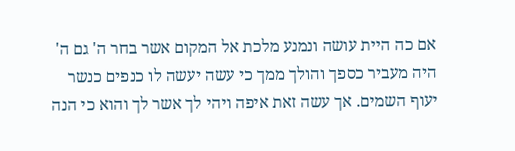אם כה היית עושה ונמנע מלכת אל המקום אשר בחר ה' גם ה' היה מעביר כספך והולך ממך כי עשה יעשה לו כנפים כנשר יעוף השמים. אך עשה זאת איפה ויהי לך אשר לך והוא כי הנה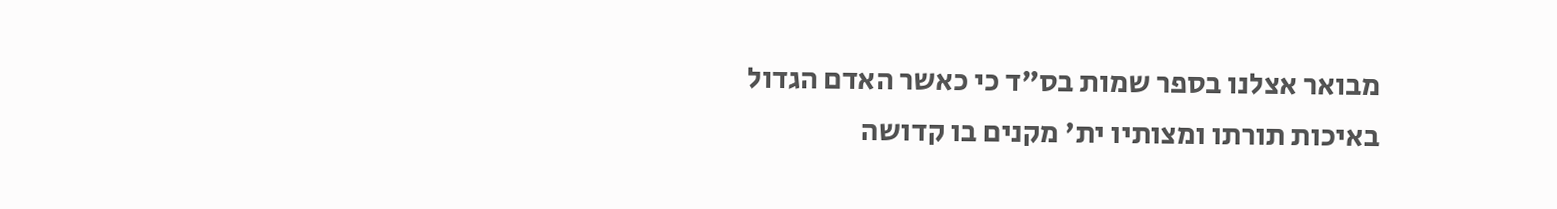מבואר אצלנו בספר שמות בס"ד כי כאשר האדם הגדול באיכות תורתו ומצותיו ית' מקנים בו קדושה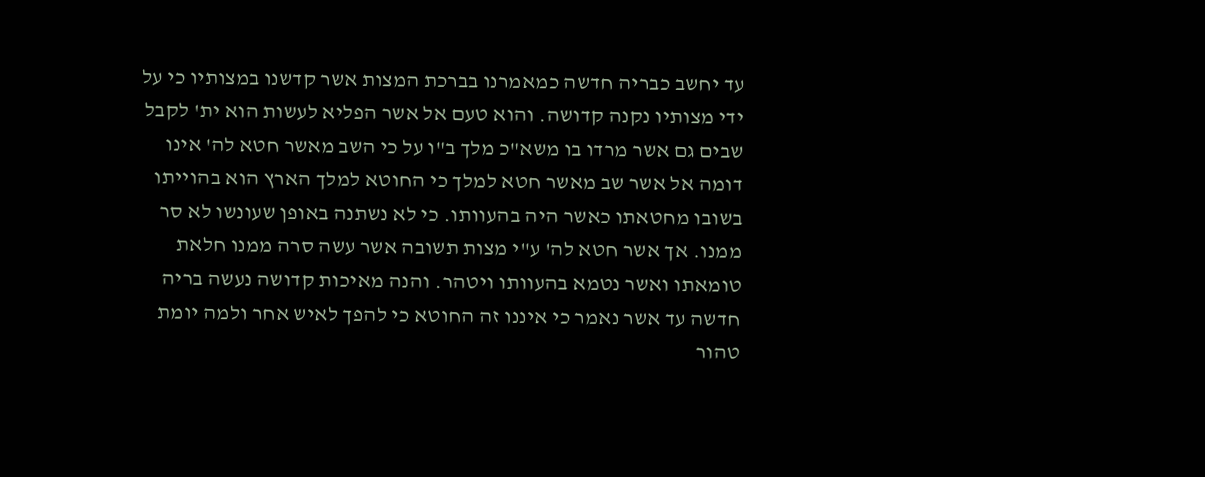עד יחשב כבריה חדשה כמאמרנו בברכת המצות אשר קדשנו במצותיו כי על ידי מצותיו נקנה קדושה. והוא טעם אל אשר הפליא לעשות הוא ית' לקבל שבים גם אשר מרדו בו משא"כ מלך ב"ו על כי השב מאשר חטא לה' אינו דומה אל אשר שב מאשר חטא למלך כי החוטא למלך הארץ הוא בהוייתו בשובו מחטאתו כאשר היה בהעוותו. כי לא נשתנה באופן שעונשו לא סר ממנו. אך אשר חטא לה' ע"י מצות תשובה אשר עשה סרה ממנו חלאת טומאתו ואשר נטמא בהעוותו ויטהר. והנה מאיכות קדושה נעשה בריה חדשה עד אשר נאמר כי איננו זה החוטא כי להפך לאיש אחר ולמה יומת טהור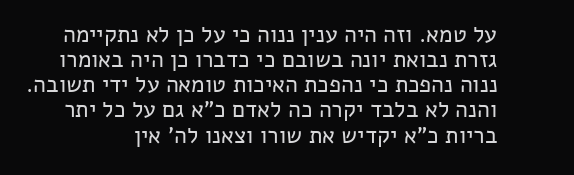על טמא. וזה היה ענין ננוה כי על כן לא נתקיימה גזרת נבואת יונה בשובם כי כדברו כן היה באומרו ננוה נהפכת כי נהפכת האיכות טומאה על ידי תשובה. והנה לא בלבד יקרה כה לאדם כ"א גם על כל יתר בריות כ"א יקדיש את שורו וצאנו לה' אין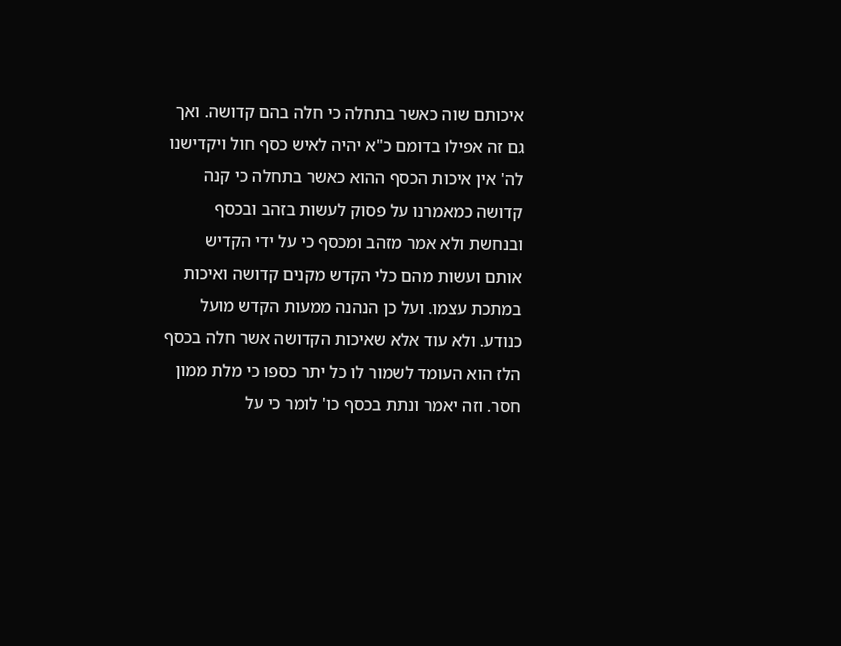איכותם שוה כאשר בתחלה כי חלה בהם קדושה. ואך גם זה אפילו בדומם כ"א יהיה לאיש כסף חול ויקדישנו לה' אין איכות הכסף ההוא כאשר בתחלה כי קנה קדושה כמאמרנו על פסוק לעשות בזהב ובכסף ובנחשת ולא אמר מזהב ומכסף כי על ידי הקדיש אותם ועשות מהם כלי הקדש מקנים קדושה ואיכות במתכת עצמו. ועל כן הנהנה ממעות הקדש מועל כנודע. ולא עוד אלא שאיכות הקדושה אשר חלה בכסף הלז הוא העומד לשמור לו כל יתר כספו כי מלת ממון חסר. וזה יאמר ונתת בכסף כו' לומר כי על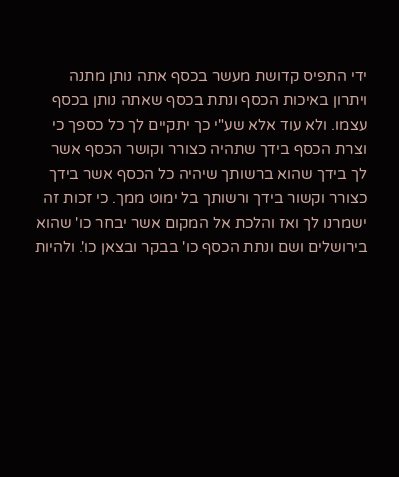ידי התפיס קדושת מעשר בכסף אתה נותן מתנה ויתרון באיכות הכסף ונתת בכסף שאתה נותן בכסף עצמו. ולא עוד אלא שע"י כך יתקיים לך כל כספך כי וצרת הכסף בידך שתהיה כצורר וקושר הכסף אשר לך בידך שהוא ברשותך שיהיה כל הכסף אשר בידך כצורר וקשור בידך ורשותך בל ימוט ממך. כי זכות זה ישמרנו לך ואז והלכת אל המקום אשר יבחר כו' שהוא בירושלים ושם ונתת הכסף כו' בבקר ובצאן כו'. ולהיות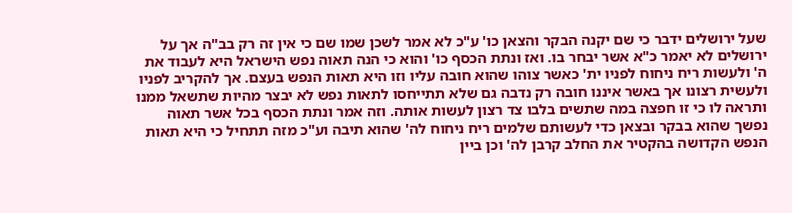שעל ירושלים ידבר כי שם יקנה הבקר והצאן כו' ע"כ לא אמר לשכן שמו שם כי אין זה רק בב"ה אך על ירושלים לא יאמר כ"א אשר יבחר בו. ואז ונתת הכסף כו' והוא כי הנה תאוה נפש הישראל היא לעבוד את ה' ולעשות ריח ניחוח לפניו ית' כאשר צוהו שהוא חובה עליו וזו היא תאות הנפש בעצם. אך להקריב לפניו ולעשית רצונו אך באשר איננו חובה רק נדבה גם שלא תתייחסו לתאות נפש לא יבצר מהיות שתשאל ממנו ותראה לו כי זו חפצה במה שתשים בלבו צד רצון לעשות אותה. וזה אמר ונתת הכסף בכל אשר תאוה נפשך שהוא בבקר ובצאן כדי לעשותם שלמים ריח ניחוח לה' שהוא תיבה וע"כ מזה תתחיל כי היא תאות הנפש הקדושה בהקטיר את החלב קרבן לה' וכן ביין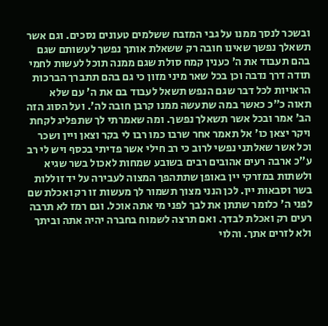ובשכר לנסך ממנו על גבי המזבח ששלמים טעונים נסכים. וגם אשר תשאלך נפשך שאינו חובה רק ששאלת אותך נפשך לעשותם שגם בהם תעבוד את ה' כענין קמח סולת שגם ממנה תוכל לעשות לחמי תודה דרך נדבה וכן בכל שאר מיני מזון כי גם בהם תתברך הברכות הראויות לכל דבר שגם הנפש תשאל לעבוד בם את ה' עם שלא תאוה כ"כ כאשר במה שתעשה ממנו קרבן חובה לה'. ועל הסוג הזה הב' אמר ובכל אשר תשאלך נפשך. ומה שאמרתי לך שתפליג לקחת ויקר יצאן כו' אל תאמר אחר שרבו כמו רבו לי בקר וצאן ויין ושכר וכל אשר שאלתני נפשי לרוב כי רב חילי אשר פדיתי בכסף ויש לי רב ע"כ ארבה רעים אהובים רבים בשובע שמחות לאכול בשר שגיא ולשתות במזרקי יין באופן שתתהפך המצוה לעבירה על יד זוללות בשר וסבאות יין. לכן הנני מצוך תשמור לך מעשות זו רק ואכלת שם לפני ה' כלומר שתתן את לבך לפני מי אתה אוכל. וגם רמז לא תרבה רעים רק ואכלת לבדך. ואם תרצה לשמוח בחברה יהיה אתה וביתך ולא לזרים אתך. והלוי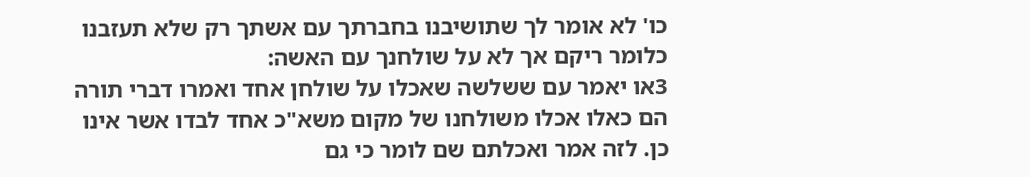כו' לא אומר לך שתושיבנו בחברתך עם אשתך רק שלא תעזבנו כלומר ריקם אך לא על שולחנך עם האשה:
3או יאמר עם ששלשה שאכלו על שולחן אחד ואמרו דברי תורה הם כאלו אכלו משולחנו של מקום משא"כ אחד לבדו אשר אינו כן. לזה אמר ואכלתם שם לומר כי גם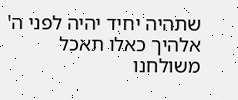שתהיה יחיד יהיה לפני ה' אלהיך כאלו תאכל משולחנו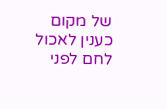של מקום כענין לאכול לחם לפני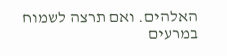האלהים. ואם תרצה לשמוח במרעים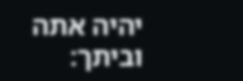יהיה אתה וביתך: